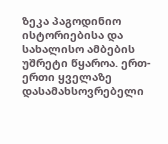ზეკა პაგოდინიო ისტორიებისა და სახალისო ამბების უშრეტი წყაროა. ერთ-ერთი ყველაზე დასამახსოვრებელი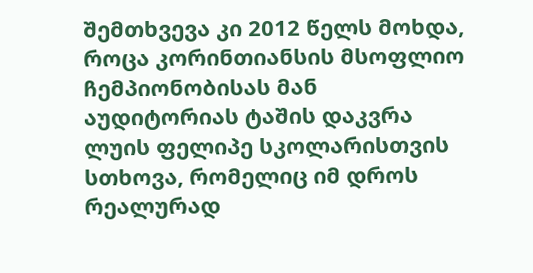შემთხვევა კი 2012 წელს მოხდა, როცა კორინთიანსის მსოფლიო ჩემპიონობისას მან აუდიტორიას ტაშის დაკვრა ლუის ფელიპე სკოლარისთვის სთხოვა, რომელიც იმ დროს რეალურად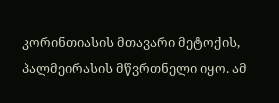კორინთიასის მთავარი მეტოქის, პალმეირასის მწვრთნელი იყო. ამ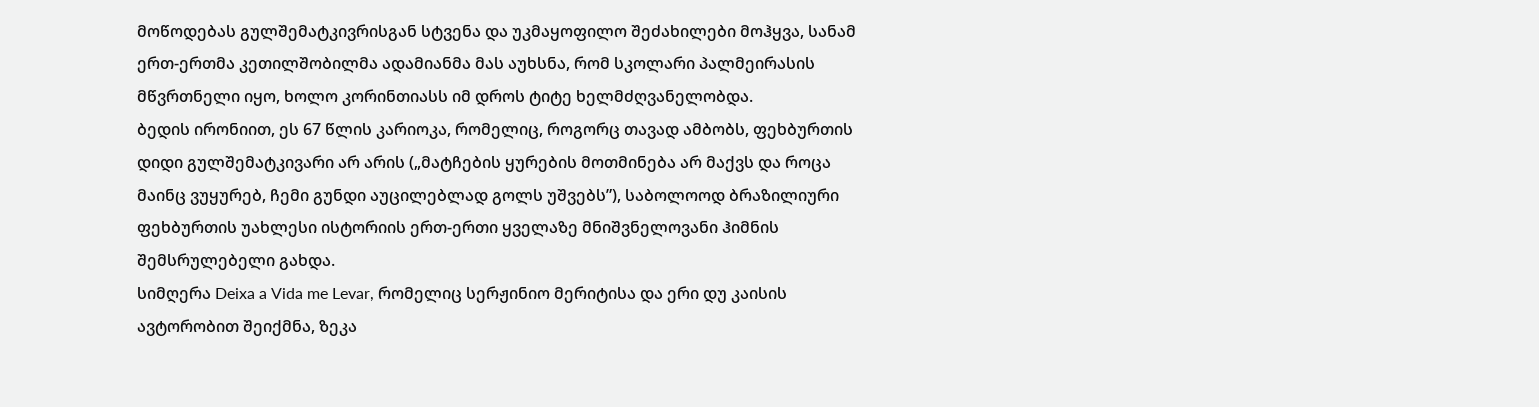მოწოდებას გულშემატკივრისგან სტვენა და უკმაყოფილო შეძახილები მოჰყვა, სანამ ერთ-ერთმა კეთილშობილმა ადამიანმა მას აუხსნა, რომ სკოლარი პალმეირასის მწვრთნელი იყო, ხოლო კორინთიასს იმ დროს ტიტე ხელმძღვანელობდა.
ბედის ირონიით, ეს 67 წლის კარიოკა, რომელიც, როგორც თავად ამბობს, ფეხბურთის დიდი გულშემატკივარი არ არის („მატჩების ყურების მოთმინება არ მაქვს და როცა მაინც ვუყურებ, ჩემი გუნდი აუცილებლად გოლს უშვებს”), საბოლოოდ ბრაზილიური ფეხბურთის უახლესი ისტორიის ერთ-ერთი ყველაზე მნიშვნელოვანი ჰიმნის შემსრულებელი გახდა.
სიმღერა Deixa a Vida me Levar, რომელიც სერჟინიო მერიტისა და ერი დუ კაისის ავტორობით შეიქმნა, ზეკა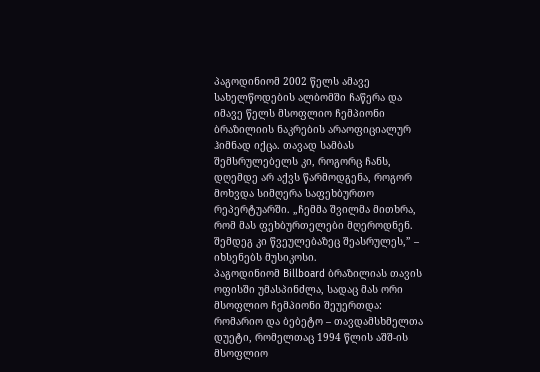პაგოდინიომ 2002 წელს ამავე სახელწოდების ალბომში ჩაწერა და იმავე წელს მსოფლიო ჩემპიონი ბრაზილიის ნაკრების არაოფიციალურ ჰიმნად იქცა. თავად სამბას შემსრულებელს კი, როგორც ჩანს, დღემდე არ აქვს წარმოდგენა, როგორ მოხვდა სიმღერა საფეხბურთო რეპერტუარში. „ჩემმა შვილმა მითხრა, რომ მას ფეხბურთელები მღეროდნენ. შემდეგ კი წვეულებაზეც შეასრულეს,” – იხსენებს მუსიკოსი.
პაგოდინიომ Billboard ბრაზილიას თავის ოფისში უმასპინძლა, სადაც მას ორი მსოფლიო ჩემპიონი შეუერთდა: რომარიო და ბებეტო – თავდამსხმელთა დუეტი, რომელთაც 1994 წლის აშშ-ის მსოფლიო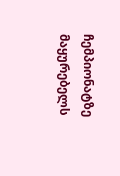ჩემპიონატზე მაყურებელს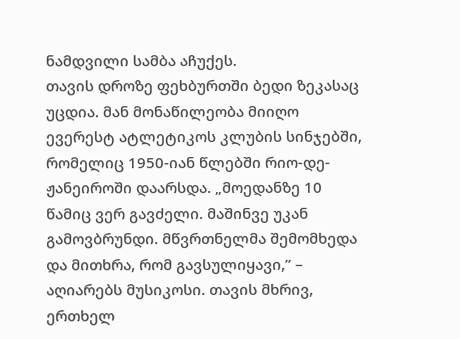ნამდვილი სამბა აჩუქეს.
თავის დროზე ფეხბურთში ბედი ზეკასაც უცდია. მან მონაწილეობა მიიღო ევერესტ ატლეტიკოს კლუბის სინჯებში, რომელიც 1950-იან წლებში რიო-დე-ჟანეიროში დაარსდა. „მოედანზე 10 წამიც ვერ გავძელი. მაშინვე უკან გამოვბრუნდი. მწვრთნელმა შემომხედა და მითხრა, რომ გავსულიყავი,” – აღიარებს მუსიკოსი. თავის მხრივ, ერთხელ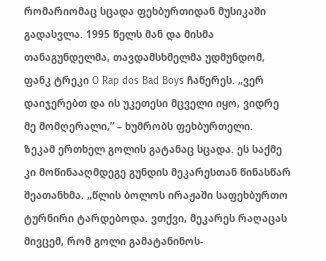რომარიომაც სცადა ფეხბურთიდან მუსიკაში გადასვლა. 1995 წელს მან და მისმა თანაგუნდელმა, თავდამსხმელმა უდმუნდომ, ფანკ ტრეკი O Rap dos Bad Boys ჩაწერეს. „ვერ დაიჯერებთ და ის უკეთესი მცველი იყო, ვიდრე მე მომღერალი,” – ხუმრობს ფეხბურთელი.
ზეკამ ერთხელ გოლის გატანაც სცადა. ეს საქმე კი მოწინააღმდეგე გუნდის მეკარესთან წინასწარ შეათანხმა. „წლის ბოლოს ირაჟაში საფეხბურთო ტურნირი ტარდებოდა. ვთქვი, მეკარეს რაღაცას მივცემ, რომ გოლი გამატანინოს-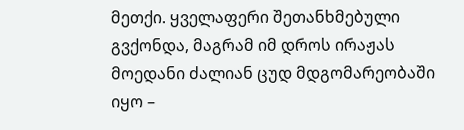მეთქი. ყველაფერი შეთანხმებული გვქონდა, მაგრამ იმ დროს ირაჟას მოედანი ძალიან ცუდ მდგომარეობაში იყო –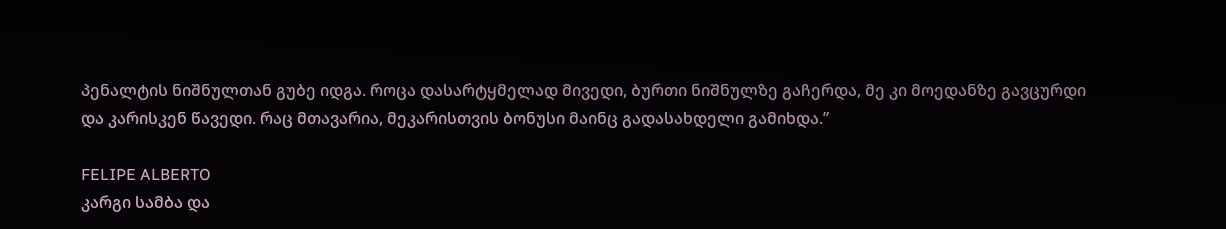პენალტის ნიშნულთან გუბე იდგა. როცა დასარტყმელად მივედი, ბურთი ნიშნულზე გაჩერდა, მე კი მოედანზე გავცურდი და კარისკენ წავედი. რაც მთავარია, მეკარისთვის ბონუსი მაინც გადასახდელი გამიხდა.”

FELIPE ALBERTO
კარგი სამბა და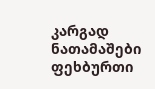კარგად ნათამაშები ფეხბურთი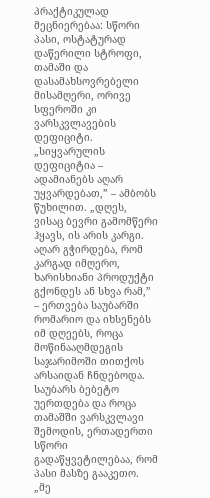პრაქტიკულად მეცნიერებაა: სწორი პასი, ოსტატურად დაწერილი სტროფი, თამაში და დასამახსოვრებელი მისამღერი, ორივე სფეროში კი ვარსკვლავების დეფიციტი. „სიყვარულის დეფიციტია – ადამიანებს აღარ უყვარდებათ,” – ამბობს წუხილით. „დღეს, ვისაც ბევრი გამომწერი ჰყავს, ის არის კარგი. აღარ გჭირდება, რომ კარგად იმღერო, ხარისხიანი პროდუქტი გქონდეს ან სხვა რამ,” – ერთვება საუბარში რომარიო და იხსენებს იმ დღეებს, როცა მოწინააღმდეგის საჯარიმოში თითქოს არსაიდან ჩნდებოდა.
საუბარს ბებეტო უერთდება და როცა თამაშში ვარსკვლავი შემოდის, ერთადერთი სწორი გადაწყვეტილებაა, რომ პასი მასზე გააკეთო. „მე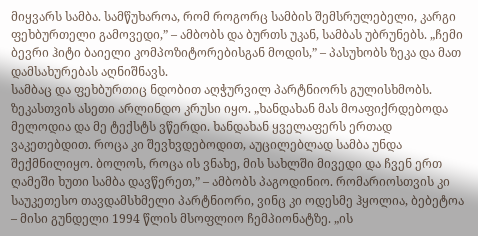მიყვარს სამბა. სამწუხაროა, რომ როგორც სამბის შემსრულებელი, კარგი ფეხბურთელი გამოვედი,” – ამბობს და ბურთს უკან, სამბას უბრუნებს. „ჩემი ბევრი ჰიტი ბაიელი კომპოზიტორებისგან მოდის,” – პასუხობს ზეკა და მათ დამსახურებას აღნიშნავს.
სამბაც და ფეხბურთიც ნდობით აღჭურვილ პარტნიორს გულისხმობს. ზეკასთვის ასეთი არლინდო კრუსი იყო. „ხანდახან მას მოაფიქრდებოდა მელოდია და მე ტექსტს ვწერდი. ხანდახან ყველაფერს ერთად ვაკეთებდით. როცა კი შევხვდებოდით, აუცილებლად სამბა უნდა შექმნილიყო. ბოლოს, როცა ის ვნახე, მის სახლში მივედი და ჩვენ ერთ ღამეში ხუთი სამბა დავწერეთ,” – ამბობს პაგოდინიო. რომარიოსთვის კი საუკეთესო თავდამსხმელი პარტნიორი, ვინც კი ოდესმე ჰყოლია, ბებეტოა – მისი გუნდელი 1994 წლის მსოფლიო ჩემპიონატზე. „ის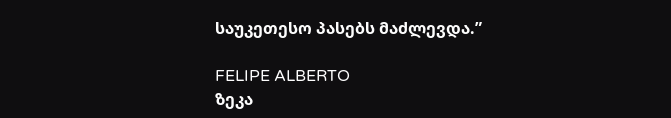საუკეთესო პასებს მაძლევდა.”

FELIPE ALBERTO
ზეკა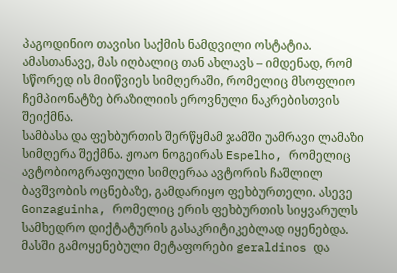პაგოდინიო თავისი საქმის ნამდვილი ოსტატია. ამასთანავე, მას იღბალიც თან ახლავს – იმდენად, რომ სწორედ ის მიიწვიეს სიმღერაში, რომელიც მსოფლიო ჩემპიონატზე ბრაზილიის ეროვნული ნაკრებისთვის შეიქმნა.
სამბასა და ფეხბურთის შერწყმამ ჯამში უამრავი ლამაზი სიმღერა შექმნა. ჟოაო ნოგეირას Espelho, რომელიც ავტობიოგრაფიული სიმღერაა ავტორის ჩაშლილ ბავშვობის ოცნებაზე, გამდარიყო ფეხბურთელი. ასევე Gonzaguinha, რომელიც ერის ფეხბურთის სიყვარულს სამხედრო დიქტატურის გასაკრიტიკებლად იყენებდა. მასში გამოყენებული მეტაფორები geraldinos და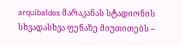arquibaldos მარაკანას სტადიონის სხვადასხვა ფენაზე მიუთითებს –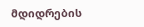მდიდრების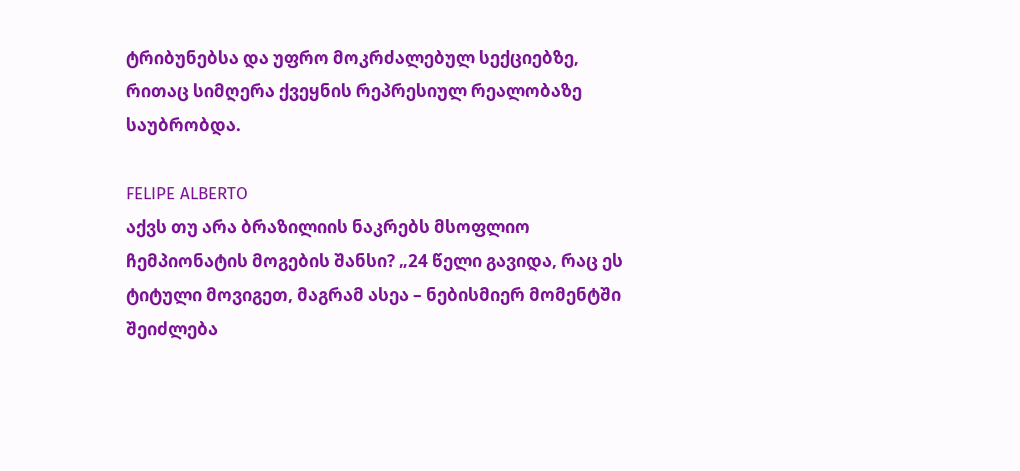ტრიბუნებსა და უფრო მოკრძალებულ სექციებზე, რითაც სიმღერა ქვეყნის რეპრესიულ რეალობაზე საუბრობდა.

FELIPE ALBERTO
აქვს თუ არა ბრაზილიის ნაკრებს მსოფლიო ჩემპიონატის მოგების შანსი? „24 წელი გავიდა, რაც ეს ტიტული მოვიგეთ, მაგრამ ასეა – ნებისმიერ მომენტში შეიძლება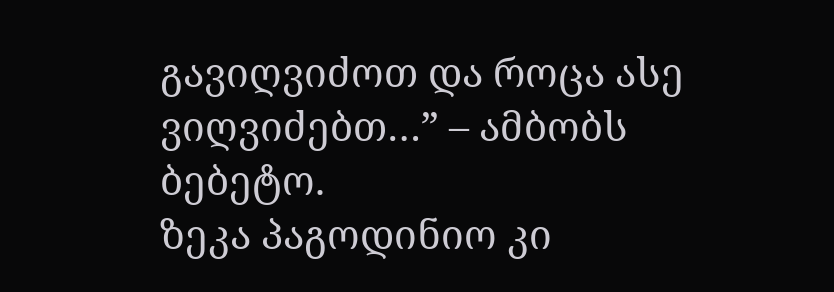გავიღვიძოთ და როცა ასე ვიღვიძებთ…” – ამბობს ბებეტო.
ზეკა პაგოდინიო კი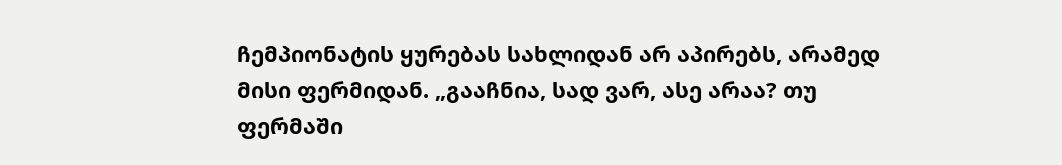ჩემპიონატის ყურებას სახლიდან არ აპირებს, არამედ მისი ფერმიდან. „გააჩნია, სად ვარ, ასე არაა? თუ ფერმაში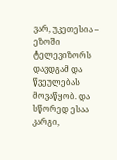ვარ, უკეთესია – ეზოში ტელევიზორს დავდგამ და წვეულებას მოვაწყობ. და სწორედ ესაა კარგი,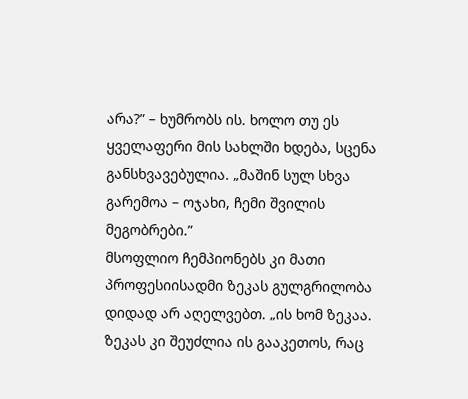არა?” – ხუმრობს ის. ხოლო თუ ეს ყველაფერი მის სახლში ხდება, სცენა განსხვავებულია. „მაშინ სულ სხვა გარემოა – ოჯახი, ჩემი შვილის მეგობრები.”
მსოფლიო ჩემპიონებს კი მათი პროფესიისადმი ზეკას გულგრილობა დიდად არ აღელვებთ. „ის ხომ ზეკაა. ზეკას კი შეუძლია ის გააკეთოს, რაც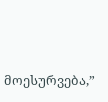მოესურვება,”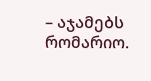– აჯამებს რომარიო.